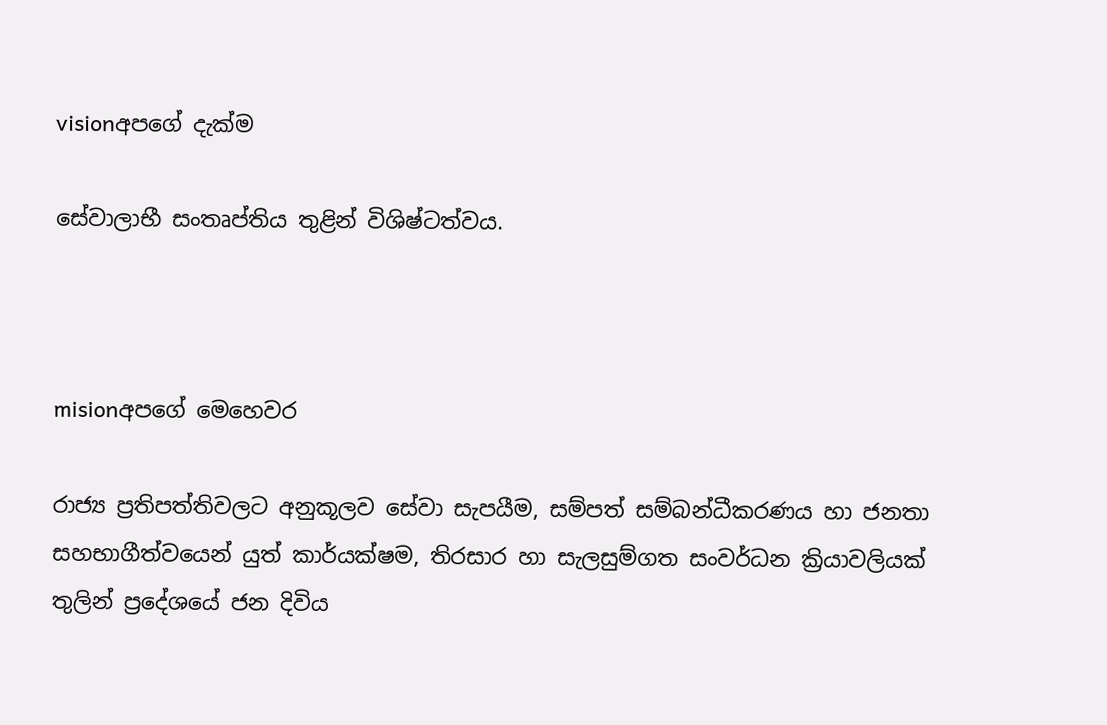visionඅපගේ දැක්ම

සේවාලාභී සංතෘප්තිය තුළින් විශිෂ්ටත්වය.



misionඅපගේ මෙහෙවර

රාජ්‍ය ප්‍රතිපත්තිවලට අනුකූලව සේවා සැපයීම, සම්පත් සම්බන්ධීකරණය හා ජනතා සහභාගීත්වයෙන් යුත් කාර්යක්ෂම, තිරසාර හා සැලසුම්ගත සංවර්ධන ක්‍රියාවලියක් තුලින් ප්‍රදේශයේ ජන දිවිය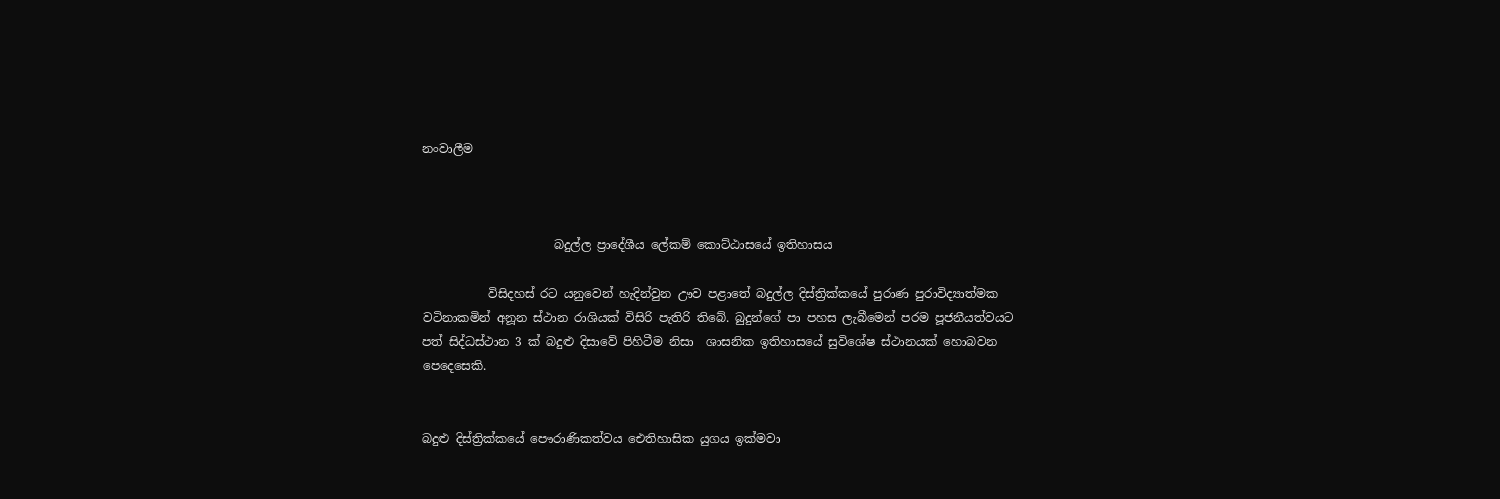නංවාලීම



                      බදුල්ල ප්‍රාදේශීය ලේකම් කොට්ඨාසයේ ඉතිහාසය

           විසිදහස් රට යනුවෙන් හැදින්වුන ඌව පළාතේ බදුල්ල දිස්ත්‍රික්කයේ පුරාණ පුරාවිද්‍යාත්මක වටිනාකමින් අනූන ස්ථාන රාශියක් විසිරි පැතිරි තිබේ. බුදුන්ගේ පා පහස ලැබීමෙන් පරම පූජනීයත්වයට පත් සිද්ධස්ථාන 3 ක් බදුළු දිසාවේ පිහිටීම නිසා  ශාසනික ඉතිහාසයේ සුවිශේෂ ස්ථානයක් හොබවන පෙදෙසෙකි.


බදුළු දිස්ත්‍රික්කයේ පෞරාණිකත්වය ‍‍ඓතිහාසික යුගය ඉක්මවා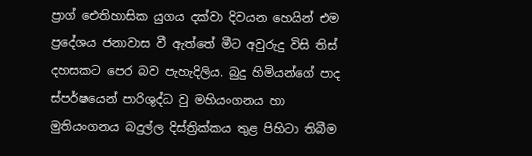ප්‍රාග් ‍ඓතිහාසික යුගය දක්වා දිවයන හෙයින් එම ප්‍රදේශය ජනාවාස වී ඇත්තේ මීට අවුරුදු විසි තිස් දහසකට පෙර බව පැහැදිලිය. බුදු හිමියන්ගේ පාද ස්පර්ෂයෙන් පාරිශුද්ධ වු මහියංගනය හා මුතියංගනය බදුල්ල දිස්ත්‍රික්කය තුළ පිහිටා තිබීම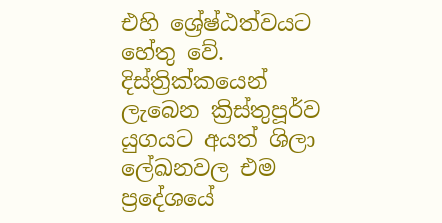එහි ශ්‍රේෂ්ඨත්වයට හේතු වේ. දිස්ත්‍රික්කයෙන් ලැබෙන ක්‍රිස්තුපූර්ව යුගයට අයත් ශිලා ලේඛනවල එම ප්‍රදේශයේ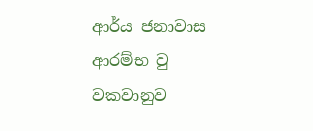ආර්ය ජනාවාස ආරම්භ වු වකවානුව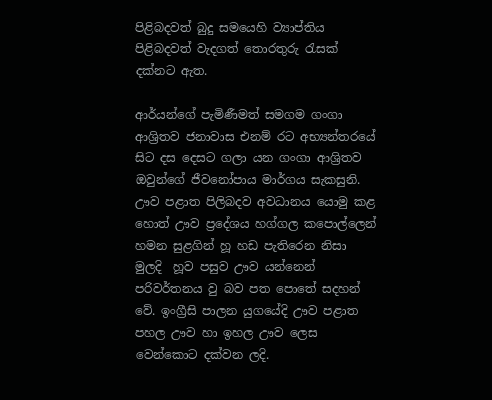පිළිබදවත් බුදු සමයෙහි ව්‍යාප්තිය පිළිබදවත් වැදගත් තොරතුරු රැසක් දක්නට ඇත.

ආර්යන්ගේ පැමිණීමත් සමගම ගංගා ආශ්‍රිතව ජනාවාස එනම් රට අභ්‍යන්තරයේ සිට දස දෙසට ගලා යන ගංගා ආශ්‍රිතව ඔවුන්ගේ ජීවනෝපාය මාර්ගය සැකසුනි. ඌව පළාත පිලිබදව අවධානය යොමු කළ හොත් ඌව ප්‍රදේශය හග්ගල කපොල්ලෙන් හමන සුළගින් හූ හඩ පැතිරෙන නිසා මුලදි  හූව පසුව ඌව යන්නෙන් පරිවර්තනය වු බව පත පොතේ සදහන් වේ. ඉංග්‍රීසි පාලන යුගයේදි ඌව පළාත පහල ඌව හා ඉහල ඌව ලෙස වෙන්කොට දක්වන ලදි.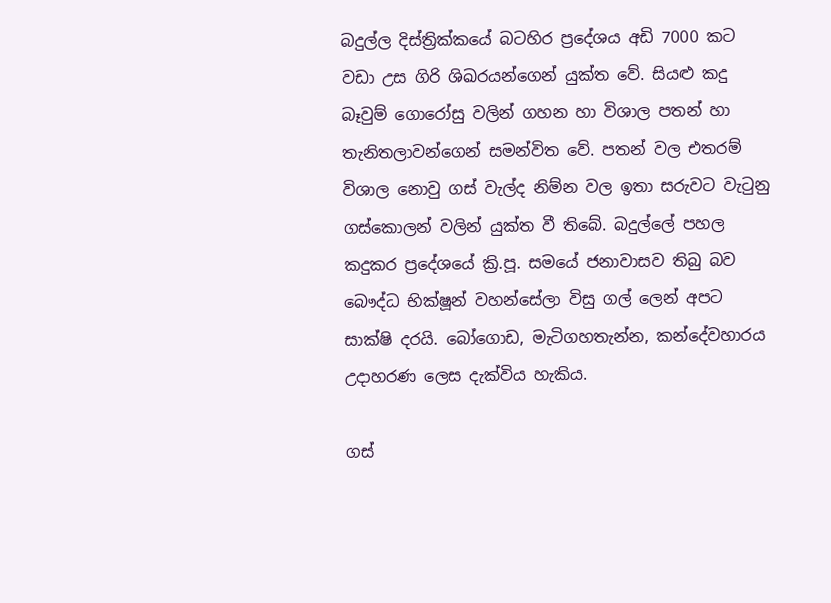බදුල්ල දිස්ත්‍රික්කයේ බටහිර ප්‍රදේශය අඩි 7000 කට වඩා උස ගිරි ශිඛරයන්ගෙන් යුක්ත වේ. සියළු කදු බෑවුම් ගොරෝසු වලින් ගහන හා විශාල පතන් හා තැනිතලාවන්ගෙන් සමන්විත වේ. පතන් වල එතරම් විශාල නොවු ගස් වැල්ද නිම්න වල ඉතා සරුවට වැටුනු ගස්කොලන් වලින් යුක්ත වී තිබේ. බදුල්ලේ පහල කදුකර ප්‍රදේශයේ ක්‍රි.පූ. සමයේ ජනාවාසව තිබු බව බෞද්ධ භික්ෂූන් වහන්සේලා විසු ගල් ලෙන් අපට සාක්ෂි දරයි. බෝගොඩ, මැටිගහතැන්න, කන්දේවහාරය උදාහරණ ලෙස දැක්විය හැකිය.

ගස්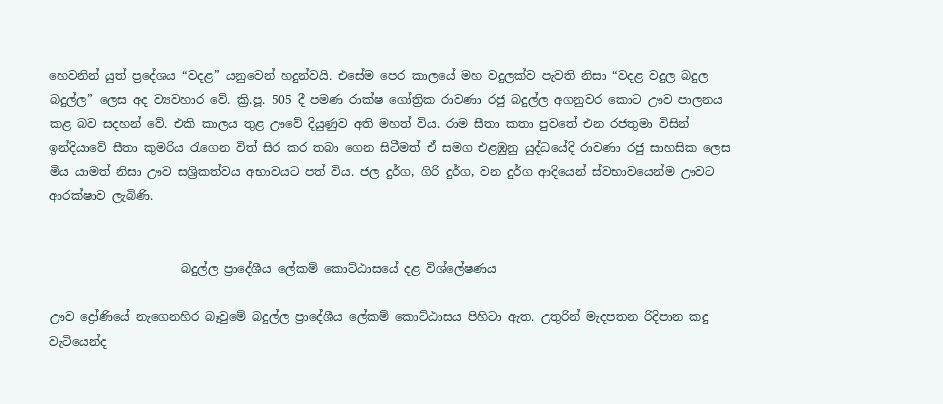හෙවනින් යුත් ප්‍රදේශය “වදළ” යනුවෙන් හදුන්වයි. එසේම පෙර කාලයේ මහ වදුලක්ව පැවති නිසා “වදළ වදුල බදුල බදුල්ල” ලෙස අද ව්‍යවහාර වේ. ක්‍රි.පූ. 505 දී පමණ රාක්ෂ ගෝත්‍රික රාවණා රජු බදුල්ල අගනුවර කොට ඌව පාලනය කළ බව සදහන් වේ. එකි කාලය තුළ ඌවේ දියුණුව අති මහත් විය. රාම සීතා කතා පුවතේ එන රජතුමා විසින් ඉන්දියාවේ සීතා කුමරිය රැගෙන විත් සිර කර තබා ගෙන සිටීමත් ඒ සමග එළඹුනු යුද්ධයේදි රාවණා රජු සාහසික ලෙස මිය යා‍මත් නිසා ඌව සශ්‍රිකත්වය අභාවයට පත් විය. ජල දුර්ග, ගිරි දුර්ග, වන දුර්ග ආදියෙන් ස්වභාවයෙන්ම ඌවට ආරක්ෂාව ලැබිණි.


                      බදුල්ල ප්‍රාදේශීය ලේකම් කොට්ඨාසයේ දළ විශ්ලේෂණය

ඌව ද්‍රෝණියේ නැගෙනහිර බෑවුමේ බදුල්ල ප්‍රාදේශීය ලේකම් කොට්ඨාසය පිහිටා ඇත. උතුරින් මැදපතන රිදිපාන කදු වැටියෙන්ද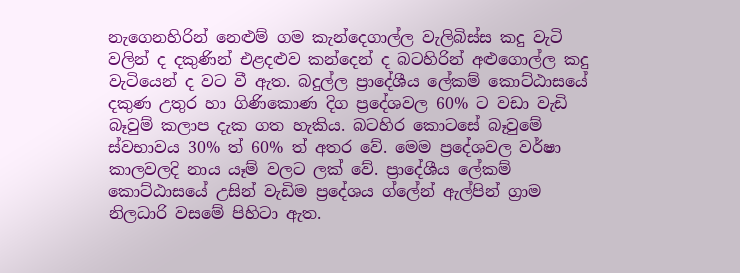නැගෙනහිරින් නෙළුම් ගම කැන්දෙගාල්ල වැලිබිස්ස කදු වැටි වලින් ද දකුණින් ‍එළදළුව කන්දෙන් ද බටහිරින් අළුගොල්ල කදු වැටියෙන් ද වට වී ඇත. බදුල්ල ප්‍රාදේශීය ලේකම් කොට්ඨාසයේ දකුණ උතුර හා ගිණිකොණ දිග ප්‍රදේශවල 60% ට වඩා වැඩි බෑවුම් කලාප දැක ගත හැකිය. බටහිර කොටසේ බෑවුමේ ස්වභාවය 30% ත් 60% ත් අතර වේ. මෙම ප්‍රදේශවල වර්ෂා කාලවලදි නාය යෑම් වලට ලක් වේ. ප්‍රාදේශීය ලේකම් කොට්ඨාසයේ උසින් වැඩිම ප්‍රදේශය ග්ලේන් ඇල්පින් ග්‍රාම නිලධාරි වසමේ පිහිටා ඇත.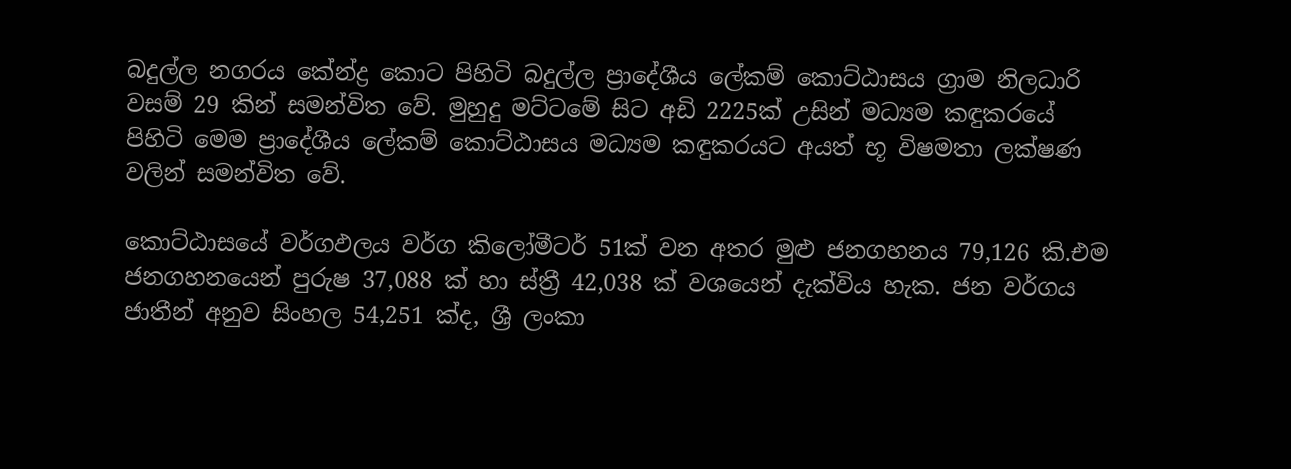බදුල්ල නගරය කේන්ද්‍ර කොට පිහිටි බදුල්ල ප්‍රාදේශීය ලේකම් කොට්ඨාසය ග්‍රාම නිලධාරි වසම් 29 කින් සමන්විත වේ. මුහුදු මට්ටමේ සිට අඩි 2225ක් උසින් මධ්‍යම කඳුකරයේ පිහිටි මෙම ප්‍රාදේශීය ලේකම් කොට්ඨාසය මධ්‍යම කඳුකරයට අයත් භූ විෂමතා ලක්ෂණ වලින් සමන්විත වේ.

කොට්ඨාසයේ වර්ගඵලය වර්ග කිලෝමීටර් 51ක් වන අතර මුළු ජනගහනය 79,126 කි.එම ජනගහනයෙන් පුරුෂ 37,088 ක් හා ස්ත්‍රී 42,038 ක් වශයෙන් දැක්විය හැක. ජන වර්ගය ජාතීන් අනුව සිංහල 54,251 ක්ද, ශ්‍රී ලංකා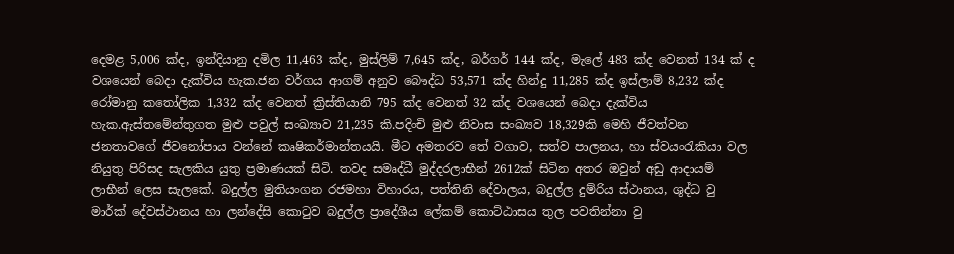දෙමළ 5,006 ක්ද, ඉන්දියානු දමිල 11,463 ක්ද, මුස්ලිම් 7,645 ක්ද, බර්ගර් 144 ක්ද, මැලේ 483 ක්ද වෙනත් 134 ක් ද වශයෙන් බෙදා දැක්විය හැක.ජන වර්ගය ආගම් අනුව බෞද්ධ 53,571 ක්ද හින්දු 11,285 ක්ද ඉස්ලාම් 8,232 ක්ද රෝමානු කතෝලික 1,332 ක්ද වෙනත් ක්‍රිස්තියානි 795 ක්ද වෙනත් 32 ක්ද වශයෙන් බෙදා දැක්විය හැක.ඇස්තමේන්තුගත මුළු පවුල් සංඛ්‍යාව 21,235 කි.පදිංචි මුළු නිවාස සංඛ්‍යව 18,329කි මෙහි ජීවත්වන ජනතාවගේ ජීවනෝපාය වන්නේ කෘෂිකර්මාන්තයයි. මීට අමතරව තේ වගාව, සත්ව පාලනය, හා ස්වයංරැකියා වල නියුතු පිරිසද සැලකිය යුතු ප්‍රමාණයක් සිටි. තවද සමෘද්ධී මුද්දරලාභීන් 2612ක් සිටින අතර ඔවුන් අඩු ආදායම් ලාභීන් ලෙස සැලකේ. බදුල්ල මුතියංගන රජමහා විහාරය, පත්තිනි දේවාලය, බදුල්ල දුම්රිය ස්ථානය, ශුද්ධ වු මාර්ක් දේවස්ථානය හා ලන්දේසි කොටුව බදුල්ල ප්‍රාදේශීය ලේකම් කොට්ඨාසය තුල පවතින්නා වු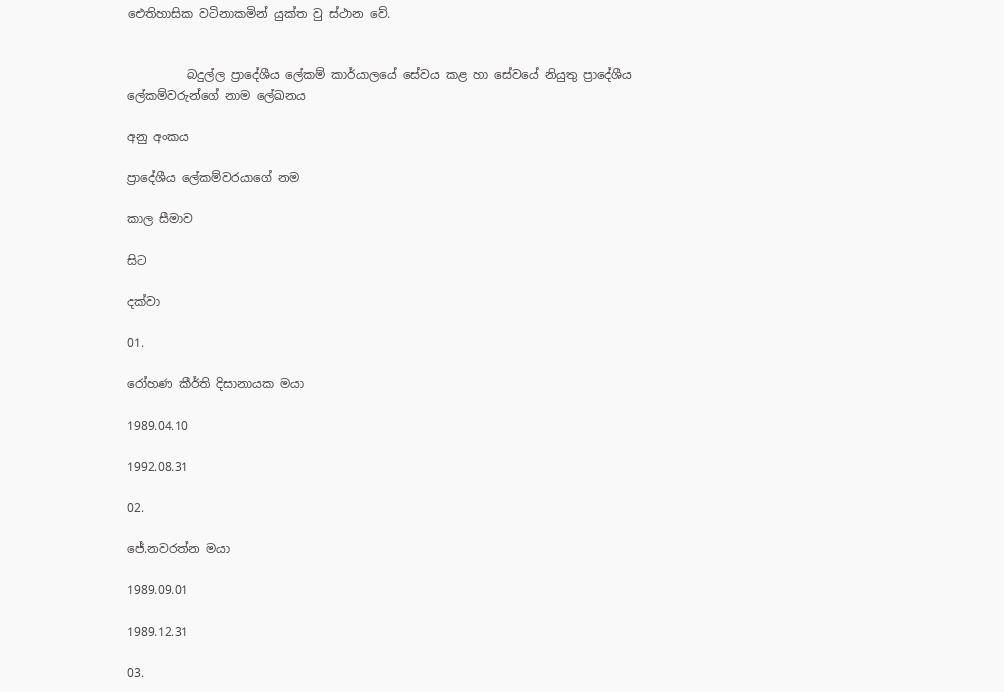ඓතිහාසික වටිනාකමින් යුක්ත වු ස්ථාන වේ.


          බදුල්ල ප්‍රාදේශීය ලේකම් කාර්යාලයේ සේවය කළ හා සේවයේ නියුතු ප්‍රාදේශීය ලේකම්වරුන්ගේ නාම ලේඛනය

අනු අංකය

ප්‍රාදේශීය ලේකම්වරයාගේ නම

කාල සීමාව

සිට

දක්වා

01.

රෝහණ කීර්ති දිසානායක මයා

1989.04.10

1992.08.31

02.

ජේ.නවරත්න මයා

1989.09.01

1989.12.31

03.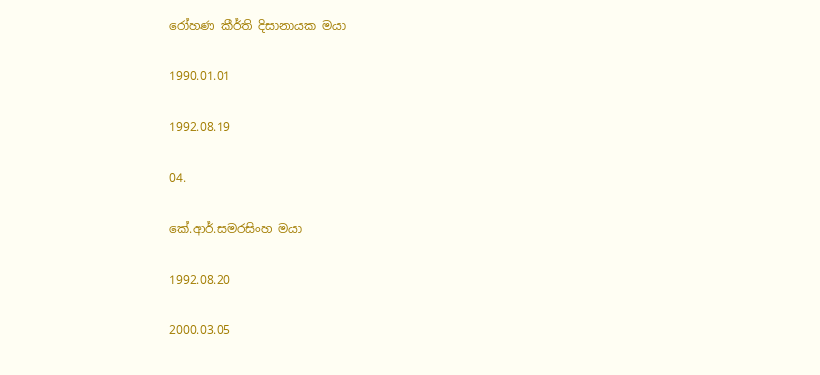රෝහණ කීර්ති දිසානායක මයා

1990.01.01

1992.08.19

04.

කේ.ආර්.සමරසිංහ මයා

1992.08.20

2000.03.05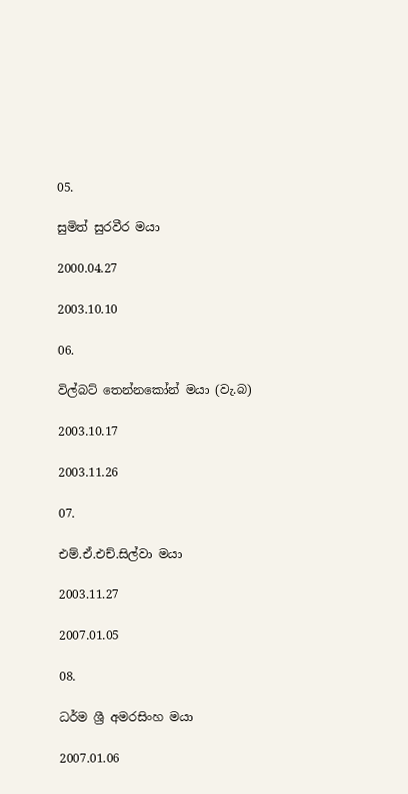05.

සුමිත් සුරවීර මයා

2000.04.27

2003.10.10

06.

විල්බට් තෙන්නකෝන් මයා (වැ.බ)

2003.10.17

2003.11.26

07.

එම්.ඒ.එච්.සිල්වා මයා

2003.11.27

2007.01.05

08.

ධර්ම ශ්‍රී අමරසිංහ මයා

2007.01.06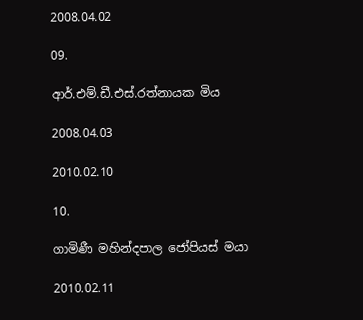2008.04.02

09.

ආර්.එම්.ඩී.එස්.රත්නායක මිය

2008.04.03

2010.02.10

10.

ගාමිණී මහින්දපාල ජෝපියස් මයා

2010.02.11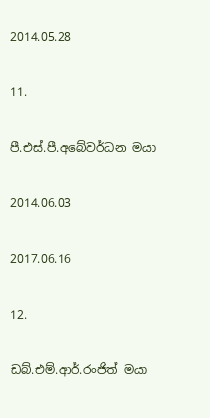2014.05.28

11.

පී.එස්.පී.අබේවර්ධන මයා

2014.06.03

2017.06.16

12.

ඩබ්.එම්.ආර්.රංජිත් මයා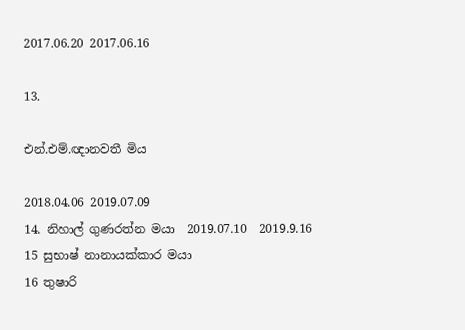2017.06.20 2017.06.16

13.

එන්.එම්.ඥානවතී මිය

2018.04.06 2019.07.09
14. නිහාල් ගුණරත්න මයා  2019.07.10  2019.9.16
15 සුභාෂ් නානායක්කාර මයා
16 තුෂාරි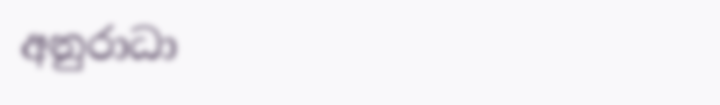අනුරාධා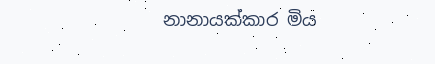නානායක්කාර මිය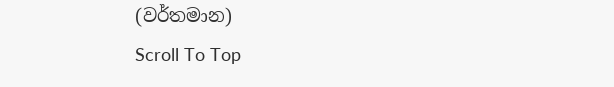(වර්තමාන)
Scroll To Top